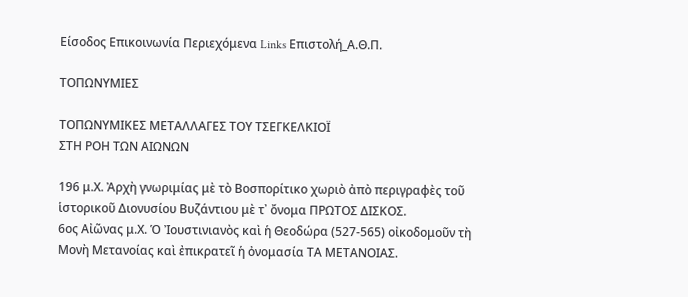Είσοδος Επικοινωνία Περιεχόμενα Links Επιστολή_Α.Θ.Π.

ΤΟΠΩΝΥΜΙΕΣ

ΤΟΠΩΝΥΜΙΚΕΣ ΜΕΤΑΛΛΑΓΕΣ ΤΟΥ ΤΣΕΓΚΕΛΚΙΟΪ
ΣΤΗ ΡΟΗ ΤΩΝ ΑΙΩΝΩΝ

196 μ.Χ. Ἀρχὴ γνωριμίας μὲ τὸ Βοσπορίτικο χωριὸ ἀπὸ περιγραφὲς τοῦ ἱστορικοῦ Διονυσίου Βυζάντιου μὲ τ᾽ ὄνομα ΠΡΩΤΟΣ ΔΙΣΚΟΣ.
6ος Αἰῶνας μ.Χ. Ὁ Ἰουστινιανὸς καὶ ἡ Θεοδώρα (527-565) οἰκοδομοῦν τὴ Μονὴ Μετανοίας καὶ ἐπικρατεῖ ἡ ὀνομασία ΤΑ ΜΕΤΑΝΟΙΑΣ.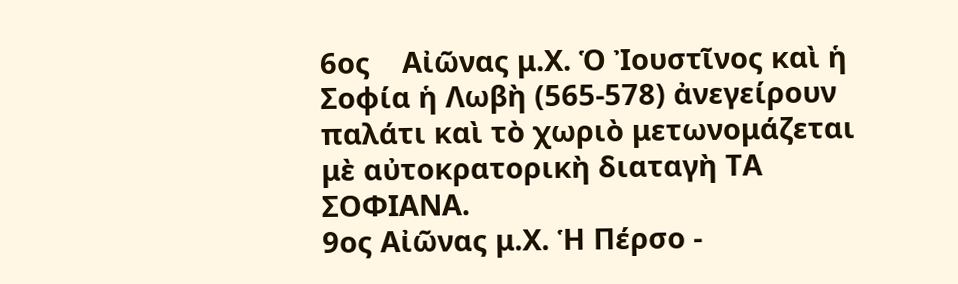6ος    Αἰῶνας μ.Χ. Ὁ Ἰουστῖνος καὶ ἡ Σοφία ἡ Λωβὴ (565-578) ἀνεγείρουν παλάτι καὶ τὸ χωριὸ μετωνομάζεται μὲ αὐτοκρατορικὴ διαταγὴ ΤΑ ΣΟΦΙΑΝΑ.
9ος Αἰῶνας μ.Χ. Ἡ Πέρσο -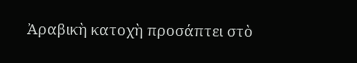Ἀραβικὴ κατοχὴ προσάπτει στὸ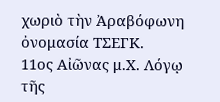χωριὸ τὴν Ἀραβόφωνη ὀνομασία ΤΣΕΓΚ.
11ος Αἰῶνας μ.Χ. Λόγῳ τῆς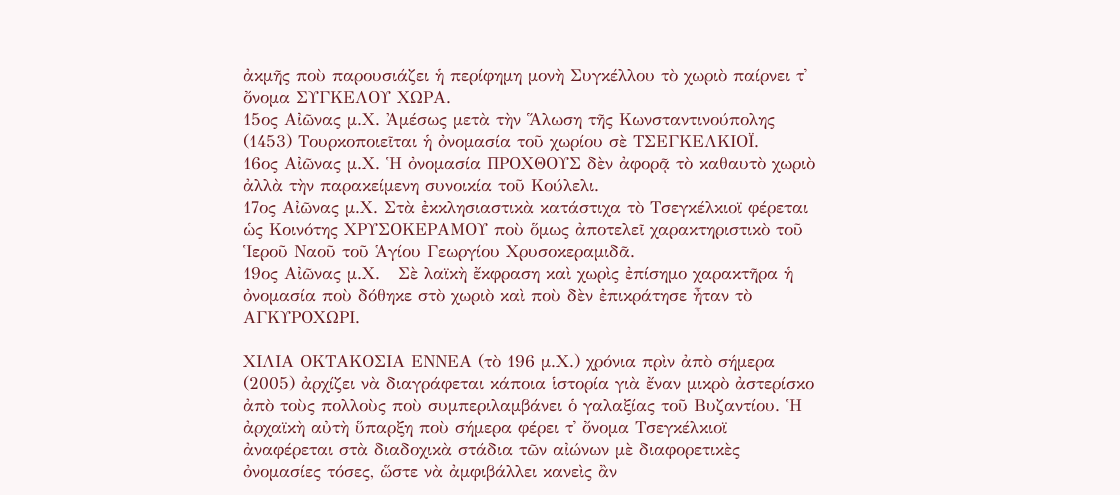ἀκμῆς ποὺ παρουσιάζει ἡ περίφημη μονὴ Συγκέλλου τὸ χωριὸ παίρνει τ᾽ ὄνομα ΣΥΓΚΕΛΟΥ ΧΩΡΑ.
15ος Αἰῶνας μ.Χ. Ἀμέσως μετὰ τὴν Ἅλωση τῆς Κωνσταντινούπολης (1453) Τουρκοποιεῖται ἡ ὀνομασία τοῦ χωρίου σὲ ΤΣΕΓΚΕΛΚΙΟΪ.
16ος Αἰῶνας μ.Χ. Ἡ ὀνομασία ΠΡΟΧΘΟΥΣ δὲν ἀφορᾷ τὸ καθαυτὸ χωριὸ ἀλλὰ τὴν παρακείμενη συνοικία τοῦ Κούλελι.
17ος Αἰῶνας μ.Χ. Στὰ ἐκκλησιαστικὰ κατάστιχα τὸ Τσεγκέλκιοϊ φέρεται ὡς Κοινότης ΧΡΥΣΟΚΕΡΑΜΟΥ ποὺ ὅμως ἀποτελεῖ χαρακτηριστικὸ τοῦ Ἱεροῦ Ναοῦ τοῦ Ἁγίου Γεωργίου Χρυσοκεραμιδᾶ.
19ος Αἰῶνας μ.Χ.   Σὲ λαϊκὴ ἔκφραση καὶ χωρὶς ἐπίσημο χαρακτῆρα ἡ ὀνομασία ποὺ δόθηκε στὸ χωριὸ καὶ ποὺ δὲν ἐπικράτησε ἦταν τὸ ΑΓΚΥΡΟΧΩΡΙ.

ΧΙΛΙΑ ΟΚΤΑΚΟΣΙΑ ΕΝΝΕΑ (τὸ 196 μ.Χ.) χρόνια πρὶν ἀπὸ σήμερα (2005) ἀρχίζει νὰ διαγράφεται κάποια ἱστορία γιὰ ἔναν μικρὸ ἀστερίσκο ἀπὸ τοὺς πολλοὺς ποὺ συμπεριλαμβάνει ὁ γαλαξίας τοῦ Βυζαντίου. Ἡ ἀρχαϊκὴ αὐτὴ ὕπαρξη ποὺ σήμερα φέρει τ᾽ ὄνομα Τσεγκέλκιοϊ ἀναφέρεται στὰ διαδοχικὰ στάδια τῶν αἰώνων μὲ διαφορετικὲς ὀνομασίες τόσες, ὥστε νὰ ἀμφιβάλλει κανεὶς ἂν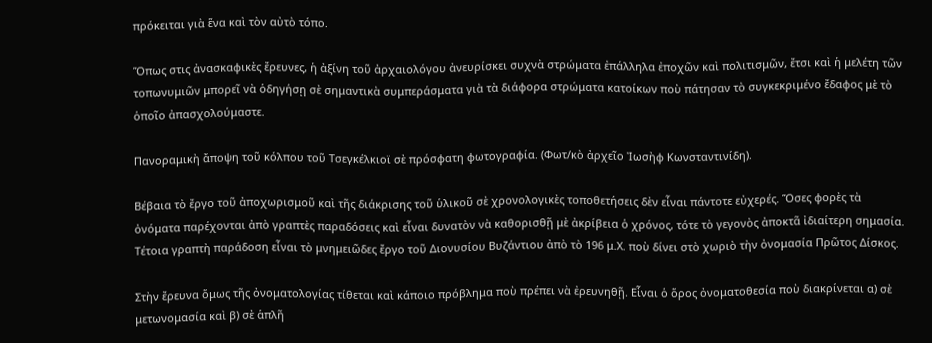πρόκειται γιὰ ἕνα καὶ τὸν αὐτὸ τόπο.

Ὅπως στις ἀνασκαφικὲς ἔρευνες, ἡ ἀξίνη τοῦ ἀρχαιολόγου ἀνευρίσκει συχνὰ στρώματα ἐπάλληλα ἐποχῶν καὶ πολιτισμῶν, ἔτσι καὶ ἡ μελέτη τῶν τοπωνυμιῶν μπορεῖ νὰ ὁδηγήσῃ σὲ σημαντικὰ συμπεράσματα γιὰ τὰ διάφορα στρώματα κατοίκων ποὺ πάτησαν τὸ συγκεκριμένο ἔδαφος μὲ τὸ ὁποῖο ἀπασχολούμαστε.

Πανοραμικὴ ἄποψη τοῦ κόλπου τοῦ Τσεγκέλκιοϊ σὲ πρόσφατη φωτογραφία. (Φωτ/κὸ ἀρχεῖο Ἰωσὴφ Κωνσταντινίδη).

Βέβαια τὸ ἔργο τοῦ ἀποχωρισμοῦ καὶ τῆς διάκρισης τοῦ ὑλικοῦ σὲ χρονολογικὲς τοποθετήσεις δὲν εἶναι πάντοτε εὐχερές. Ὅσες φορὲς τὰ ὀνόματα παρέχονται ἀπὸ γραπτὲς παραδόσεις καὶ εἶναι δυνατὸν νὰ καθορισθῇ μὲ ἀκρίβεια ὁ χρόνος, τότε τὸ γεγονὸς ἀποκτᾶ ἰδιαίτερη σημασία. Τέτοια γραπτὴ παράδοση εἶναι τὸ μνημειῶδες ἔργο τοῦ Διονυσίου Βυζάντιου ἀπὸ τὸ 196 μ.Χ. ποὺ δίνει στὸ χωριὸ τὴν ὀνομασία Πρῶτος Δίσκος.

Στὴν ἔρευνα ὅμως τῆς ὀνοματολογίας τίθεται καὶ κάποιο πρόβλημα ποὺ πρέπει νὰ ἐρευνηθῇ. Εἶναι ὁ ὅρος ὀνοματοθεσία ποὺ διακρίνεται α) σὲ μετωνομασία καὶ β) σὲ ἁπλῆ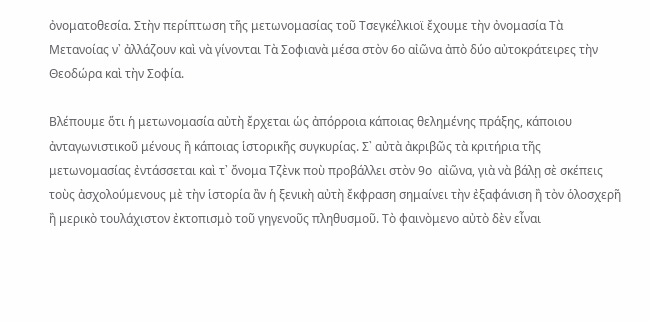ὀνοματοθεσία. Στὴν περίπτωση τῆς μετωνομασίας τοῦ Τσεγκέλκιοϊ ἔχουμε τὴν ὀνομασία Τὰ Μετανοίας ν᾽ ἀλλάζουν καὶ νὰ γίνονται Τὰ Σοφιανὰ μέσα στὸν 6ο αἰῶνα ἀπὸ δύο αὐτοκράτειρες τὴν Θεοδώρα καὶ τὴν Σοφία.

Βλέπουμε ὅτι ἡ μετωνομασία αὐτὴ ἔρχεται ὡς ἀπόρροια κάποιας θελημένης πράξης, κάποιου ἀνταγωνιστικοῦ μένους ἢ κάποιας ἱστορικῆς συγκυρίας. Σ᾽ αὐτὰ ἀκριβῶς τὰ κριτήρια τῆς μετωνομασίας ἐντάσσεται καὶ τ᾽ ὄνομα Τζὲνκ ποὺ προβάλλει στὸν 9ο  αἰῶνα, γιὰ νὰ βάλῃ σὲ σκέπεις τοὺς ἀσχολούμενους μὲ τὴν ἱστορία ἂν ἡ ξενικὴ αὐτὴ ἔκφραση σημαίνει τὴν ἐξαφάνιση ἢ τὸν ὁλοσχερῆ ἢ μερικὸ τουλάχιστον ἐκτοπισμὸ τοῦ γηγενοῦς πληθυσμοῦ. Τὸ φαινὸμενο αὐτὸ δὲν εἶναι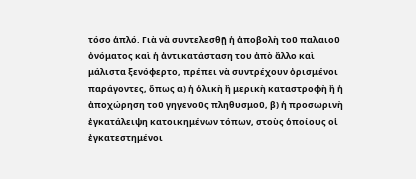τόσο ἁπλό. Γιὰ νὰ συντελεσθῇ ἡ ἀποβολὴ τοῦ παλαιοῦ ὀνόματος καὶ ἡ ἀντικατάσταση του ἀπὸ ἄλλο καὶ μάλιστα ξενόφερτο, πρέπει νὰ συντρέχουν ὀρισμένοι παράγοντες, ὅπως α) ἡ ὁλικὴ ἢ μερικὴ καταστροφὴ ἢ ἡ ἀποχώρηση τοῦ γηγενοῦς πληθυσμοῦ, β) ἡ προσωρινὴ ἐγκατάλειψη κατοικημένων τόπων, στοὺς ὁποίους οἱ ἐγκατεστημένοι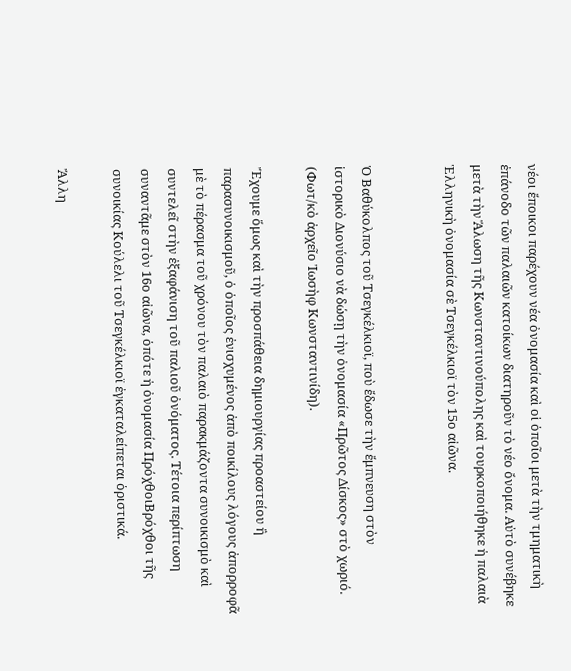νέοι ἔποικοι παρέχουν νέα ὀνομασία καὶ οἱ ὁποῖοι μετὰ τὴν τμηματικὴ ἐπάνοδο τῶν παλαιῶν κατοίκων διατηροῦν τὸ νέο ὄνομα. Αὐτὸ συνέβηκε μετὰ τὴν Ἅλωση τῆς Κωνσταντινούπολης καὶ τουρκοποιήθηκε ἡ παλαιὰ Ἑλληνικὴ ὀνομασία σὲ Τσεγκέλκιοϊ τὸν 15ο αἰῶνα.


Ὁ Βαθύκολπος τοῦ Τσεγκέλκιοϊ, ποὺ ἔδωσε τὴν ἔμπνευση στὸν
ἱστορικὸ Διονύσιο νὰ δώσῃ τὴν ὀνομασία «Πρῶτος Δίσκος» στὸ χωριό.
(Φωτ/κὸ ἀρχεῖο Ἰωσὴφ Κωνσταντινίδη).

Ἔχουμε ὅμως καὶ τὴν προσπάθεια δημιουργίας προαστείου ἢ παρασυνοικισμοῦ, ὁ ὁποῖος ἐνισχυμένος ἀπὸ ποικίλους λόγους ἀπορροφᾶ μὲ τὸ πέρασμα τοῦ χρόνου τὸν παλαιὸ παρακμάζοντα συνοικισμὸ καὶ συντελεῖ στὴν ἐξαφάνιση τοῦ παλιοῦ ὀνόματος. Τέτοια περίπτωση συναντᾶμε στὸν 16ο αἰῶνα, ὁπότε ἡ ὀνομασία ΠρόχθοιΒρόχθοι τῆς συνοικίας Κούλελι τοῦ Τσεγκέλκιοϊ ἐγκαταλείπεται ὁριστικά.

Ἄλλη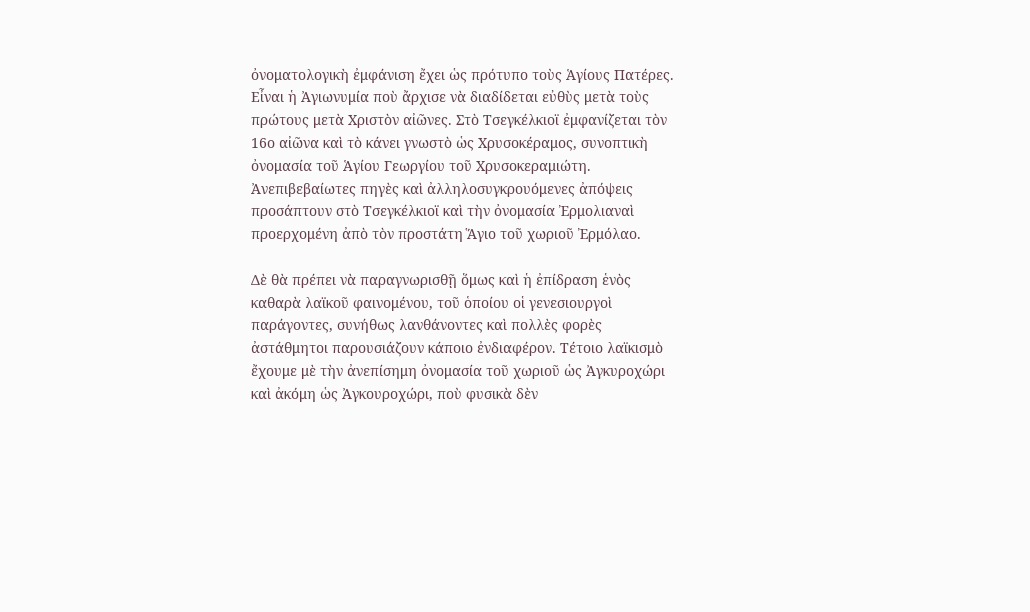ὀνοματολογικὴ ἐμφάνιση ἔχει ὡς πρότυπο τοὺς Ἁγίους Πατέρες. Εἶναι ἡ Ἀγιωνυμία ποὺ ἄρχισε νὰ διαδίδεται εὐθὺς μετὰ τοὺς πρώτους μετὰ Χριστὸν αἰῶνες. Στὸ Τσεγκέλκιοϊ ἐμφανίζεται τὸν 16ο αἰῶνα καὶ τὸ κάνει γνωστὸ ὡς Χρυσοκέραμος, συνοπτικὴ ὀνομασία τοῦ Ἁγίου Γεωργίου τοῦ Χρυσοκεραμιώτη. Ἀνεπιβεβαίωτες πηγὲς καὶ ἀλληλοσυγκρουόμενες ἀπόψεις προσάπτουν στὸ Τσεγκέλκιοϊ καὶ τὴν ὀνομασία Ἐρμολιαναὶ προερχομένη ἀπὸ τὸν προστάτη Ἅγιο τοῦ χωριοῦ Ἐρμόλαο.

Δὲ θὰ πρέπει νὰ παραγνωρισθῇ ὅμως καὶ ἡ ἐπίδραση ἑνὸς καθαρὰ λαϊκοῦ φαινομένου, τοῦ ὁποίου οἱ γενεσιουργοὶ παράγοντες, συνήθως λανθάνοντες καὶ πολλὲς φορὲς ἀστάθμητοι παρουσιάζουν κάποιο ἐνδιαφέρον. Τέτοιο λαϊκισμὸ ἔχουμε μὲ τὴν ἀνεπίσημη ὀνομασία τοῦ χωριοῦ ὡς Ἀγκυροχώρι καὶ ἀκόμη ὡς Ἀγκουροχώρι, ποὺ φυσικὰ δὲν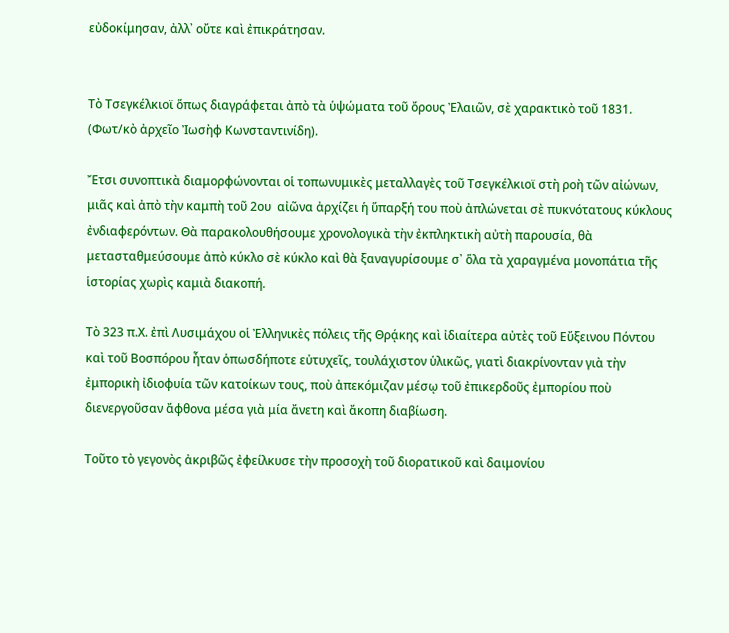εὐδοκίμησαν, ἀλλ᾽ οὔτε καὶ ἐπικράτησαν.


Τὸ Τσεγκέλκιοϊ ὅπως διαγράφεται ἀπὸ τὰ ὑψώματα τοῦ ὄρους Ἐλαιῶν, σὲ χαρακτικὸ τοῦ 1831.  (Φωτ/κὸ ἀρχεῖο Ἰωσὴφ Κωνσταντινίδη).

Ἔτσι συνοπτικὰ διαμορφώνονται οἱ τοπωνυμικὲς μεταλλαγὲς τοῦ Τσεγκέλκιοϊ στὴ ροὴ τῶν αἰώνων, μιᾶς καὶ ἀπὸ τὴν καμπὴ τοῦ 2ου  αἰῶνα ἀρχίζει ἡ ὕπαρξή του ποὺ ἀπλώνεται σὲ πυκνότατους κύκλους ἐνδιαφερόντων. Θὰ παρακολουθήσουμε χρονολογικὰ τὴν ἐκπληκτικὴ αὐτὴ παρουσία, θὰ μετασταθμεύσουμε ἀπὸ κύκλο σὲ κύκλο καὶ θὰ ξαναγυρίσουμε σ᾽ ὅλα τὰ χαραγμένα μονοπάτια τῆς ἱστορίας χωρὶς καμιὰ διακοπή.

Τὸ 323 π.Χ. ἐπὶ Λυσιμάχου οἱ Ἐλληνικὲς πόλεις τῆς Θρᾴκης καὶ ἰδιαίτερα αὐτὲς τοῦ Εὔξεινου Πόντου καὶ τοῦ Βοσπόρου ἦταν ὁπωσδήποτε εὐτυχεῖς, τουλάχιστον ὑλικῶς, γιατὶ διακρίνονταν γιὰ τὴν ἐμπορικὴ ἰδιοφυία τῶν κατοίκων τους, ποὺ ἀπεκόμιζαν μέσῳ τοῦ ἐπικερδοῦς ἐμπορίου ποὺ διενεργοῦσαν ἄφθονα μέσα γιὰ μία ἄνετη καὶ ἄκοπη διαβίωση.

Τοῦτο τὸ γεγονὸς ἀκριβῶς ἐφείλκυσε τὴν προσοχὴ τοῦ διορατικοῦ καὶ δαιμονίου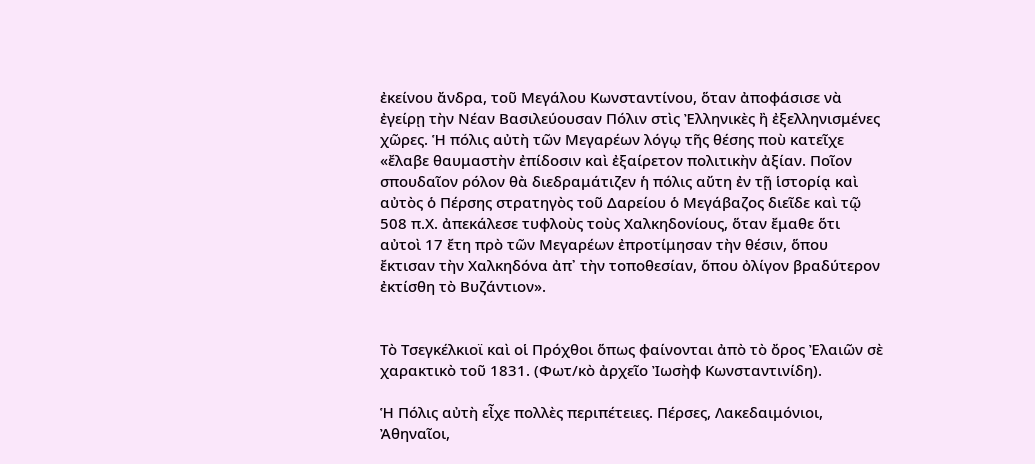ἐκείνου ἄνδρα, τοῦ Μεγάλου Κωνσταντίνου, ὅταν ἀποφάσισε νὰ ἐγείρῃ τὴν Νέαν Βασιλεύουσαν Πόλιν στὶς Ἐλληνικὲς ἢ ἐξελληνισμένες χῶρες. Ἡ πόλις αὐτὴ τῶν Μεγαρέων λόγῳ τῆς θέσης ποὺ κατεῖχε «ἔλαβε θαυμαστὴν ἐπίδοσιν καὶ ἐξαίρετον πολιτικὴν ἀξίαν. Ποῖον σπουδαῖον ρόλον θὰ διεδραμάτιζεν ἡ πόλις αὔτη ἐν τῇ ἱστορίᾳ καὶ αὐτὸς ὁ Πέρσης στρατηγὸς τοῦ Δαρείου ὁ Μεγάβαζος διεῖδε καὶ τῷ 508 π.Χ. ἀπεκάλεσε τυφλοὺς τοὺς Χαλκηδονίους, ὅταν ἔμαθε ὅτι αὐτοὶ 17 ἔτη πρὸ τῶν Μεγαρέων ἐπροτίμησαν τὴν θέσιν, ὅπου ἔκτισαν τὴν Χαλκηδόνα ἀπ᾽ τὴν τοποθεσίαν, ὅπου ὀλίγον βραδύτερον ἐκτίσθη τὸ Βυζάντιον».


Τὸ Τσεγκέλκιοϊ καὶ οἱ Πρόχθοι ὅπως φαίνονται ἀπὸ τὸ ὄρος Ἐλαιῶν σὲ χαρακτικὸ τοῦ 1831. (Φωτ/κὸ ἀρχεῖο Ἰωσὴφ Κωνσταντινίδη).

Ἡ Πόλις αὐτὴ εἶχε πολλὲς περιπέτειες. Πέρσες, Λακεδαιμόνιοι, Ἀθηναῖοι,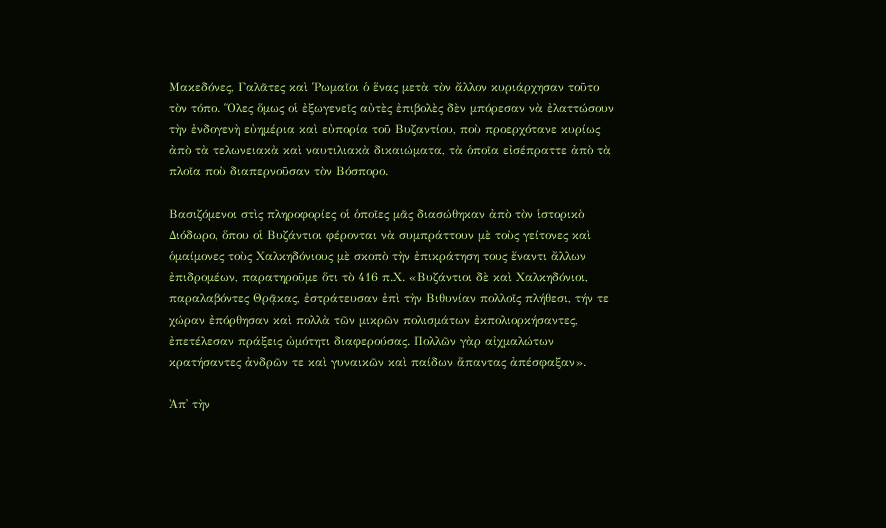Μακεδόνες, Γαλᾶτες καὶ Ῥωμαῖοι ὁ ἕνας μετὰ τὸν ἄλλον κυριάρχησαν τοῦτο τὸν τόπο. Ὅλες ὅμως οἱ ἐξωγενεῖς αὐτὲς ἐπιβολὲς δὲν μπόρεσαν νὰ ἐλαττώσουν τὴν ἐνδογενὴ εὐημέρια καὶ εὐπορία τοῦ Βυζαντίου, ποὺ προερχότανε κυρίως ἀπὸ τὰ τελωνειακὰ καὶ ναυτιλιακὰ δικαιώματα, τὰ ὁποῖα εἰσέπραττε ἀπὸ τὰ πλοῖα ποὺ διαπερνοῦσαν τὸν Βόσπορο.

Βασιζόμενοι στὶς πληροφορίες οἱ ὁποῖες μᾶς διασώθηκαν ἀπὸ τὸν ἱστορικὸ Διόδωρο, ὅπου οἱ Βυζάντιοι φέρονται νὰ συμπράττουν μὲ τοὺς γείτονες καὶ ὁμαίμονες τοὺς Χαλκηδόνιους μὲ σκοπὸ τὴν ἐπικράτηση τους ἔναντι ἄλλων ἐπιδρομέων, παρατηροῦμε ὅτι τὸ 416 π.Χ. «Βυζάντιοι δὲ καὶ Χαλκηδόνιοι, παραλαβόντες Θρᾷκας, ἐστράτευσαν ἐπὶ τὴν Βιθυνίαν πολλοῖς πλήθεσι, τήν τε χώραν ἐπόρθησαν καὶ πολλὰ τῶν μικρῶν πολισμάτων ἐκπολιορκήσαντες, ἐπετέλεσαν πράξεις ὠμότητι διαφερούσας. Πολλῶν γὰρ αἰχμαλώτων κρατήσαντες ἀνδρῶν τε καὶ γυναικῶν καὶ παίδων ἅπαντας ἀπέσφαξαν».

Ἀπ᾽ τὴν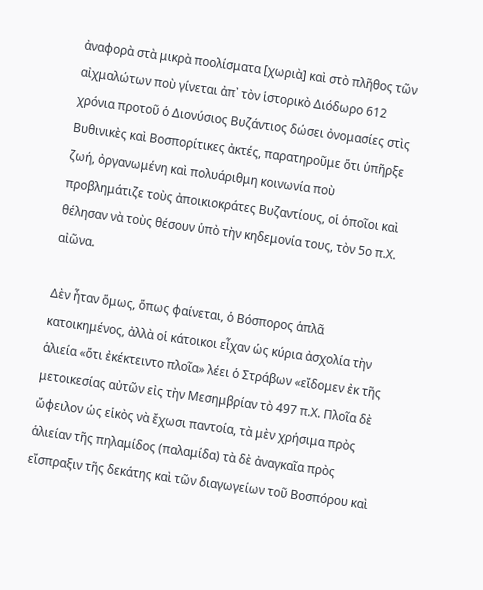ἀναφορὰ στὰ μικρὰ ποολίσματα [χωριὰ] καὶ στὸ πλῆθος τῶν αἰχμαλώτων ποὺ γίνεται ἀπ᾽ τὸν ἱστορικὸ Διόδωρο 612 χρόνια προτοῦ ὁ Διονύσιος Βυζάντιος δώσει ὀνομασίες στὶς Βυθινικὲς καὶ Βοσπορίτικες ἀκτές, παρατηροῦμε ὅτι ὑπῆρξε ζωή, ὀργανωμένη καὶ πολυάριθμη κοινωνία ποὺ προβλημάτιζε τοὺς ἀποικιοκράτες Βυζαντίους, οἱ ὁποῖοι καὶ θέλησαν νὰ τοὺς θέσουν ὑπὸ τὴν κηδεμονία τους, τὸν 5ο π.Χ. αἰῶνα.

Δὲν ἦταν ὅμως, ὅπως φαίνεται, ὁ Βόσπορος ἁπλᾶ κατοικημένος, ἀλλὰ οἱ κάτοικοι εἶχαν ὡς κύρια ἀσχολία τὴν ἁλιεία «ὅτι ἐκέκτειντο πλοῖα» λέει ὁ Στράβων «εἴδομεν ἐκ τῆς μετοικεσίας αὐτῶν εἰς τὴν Μεσημβρίαν τὸ 497 π.Χ. Πλοῖα δὲ ὤφειλον ὡς εἱκὸς νὰ ἔχωσι παντοία, τὰ μὲν χρήσιμα πρὸς ἁλιείαν τῆς πηλαμίδος (παλαμίδα) τὰ δὲ ἀναγκαῖα πρὸς εἴσπραξιν τῆς δεκάτης καὶ τῶν διαγωγείων τοῦ Βοσπόρου καὶ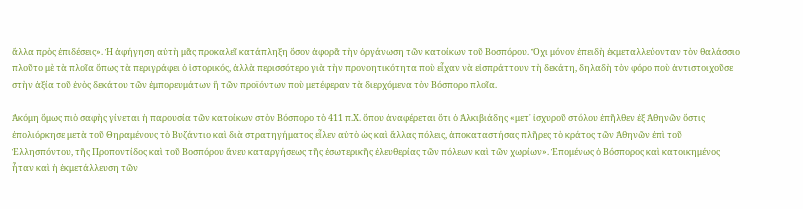ἄλλα πρὸς ἐπιδέσεις». Ἡ ἀφήγηση αὐτὴ μᾶς προκαλεῖ κατάπληξη ὅσον ἀφορᾶ τὴν ὀργάνωση τῶν κατοίκων τοῦ Βοσπόρου. Ὄχι μόνον ἐπειδὴ ἐκμεταλλεύονταν τὸν θαλάσσιο πλοῦτο μὲ τὰ πλοῖα ὅπως τὰ περιγράφει ὁ ἱστορικός, ἀλλὰ περισσότερο γιὰ τὴν προνοητικότητα ποὺ εἶχαν νὰ εἰσπράττουν τὴ δεκάτη, δηλαδὴ τὸν φόρο ποὺ ἀντιστοιχοῦσε στὴν ἀξία τοῦ ἑνὸς δεκάτου τῶν ἐμπορευμάτων ἢ τῶν προϊόντων ποὺ μετέφεραν τὰ διερχόμενα τὸν Βόσπορο πλοῖα.

Ἀκόμη ὅμως πιὸ σαφὴς γίνεται ἡ παρουσία τῶν κατοίκων στὸν Βόσπορο τὸ 411 π.Χ. ὅπου ἀναφέρεται ὅτι ὁ Ἀλκιβιάδης «μετ᾽ ἰσχυροῦ στόλου ἐπῆλθεν ἐξ Ἀθηνῶν ὅστις ἐπολιόρκησε μετὰ τοῦ Θηραμένους τὸ Βυζάντιο καὶ διὰ στρατηγήματος εἷλεν αὐτὸ ὡς καὶ ἄλλας πόλεις, ἀποκαταστήσας πλῆρες τὸ κράτος τῶν Ἀθηνῶν ἐπὶ τοῦ Ἑλλησπόντου, τῆς Προποντίδος καὶ τοῦ Βοσπόρου ἄνευ καταργήσεως τῆς ἐσωτερικῆς ἐλευθερίας τῶν πόλεων καὶ τῶν χωρίων». Ἐπομένως ὁ Βόσπορος καὶ κατοικημένος ἦταν καὶ ἡ ἐκμετάλλευση τῶν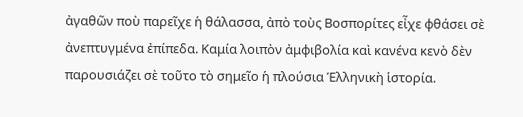ἀγαθῶν ποὺ παρεῖχε ἡ θάλασσα, ἀπὸ τοὺς Βοσπορίτες εἶχε φθάσει σὲ ἀνεπτυγμένα ἐπίπεδα. Καμία λοιπὸν ἀμφιβολία καὶ κανένα κενὸ δὲν παρουσιάζει σὲ τοῦτο τὸ σημεῖο ἡ πλούσια Ἑλληνικὴ ἱστορία.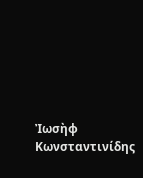Ἰωσὴφ Κωνσταντινίδης